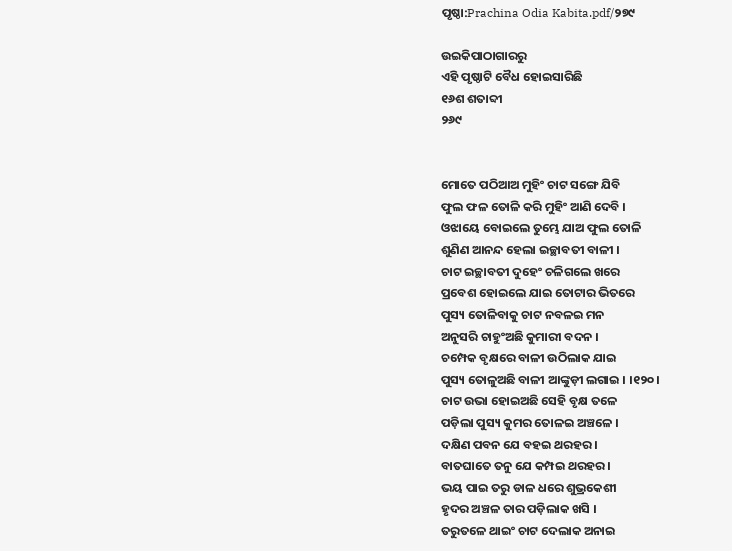ପୃଷ୍ଠା:Prachina Odia Kabita.pdf/୨୭୯

ଉଇକିପାଠାଗାର‌ରୁ
ଏହି ପୃଷ୍ଠାଟି ବୈଧ ହୋଇସାରିଛି
୧୬ଶ ଶତାବ୍ଦୀ
୨୬୯


ମୋତେ ପଠିଆଅ ମୁହିଂ ଚାଟ ସଙ୍ଗେ ଯିବି
ଫୁଲ ଫଳ ତୋଳି କରି ମୁହିଂ ଆଣି ଦେବି ।
ଓଝାୟେ ବୋଇଲେ ତୁମ୍ଭେ ଯାଅ ଫୁଲ ତୋଳି
ଶୁଣିଣ ଆନନ୍ଦ ହେଲା ଇଚ୍ଛାବତୀ ବାଳୀ ।
ଚାଟ ଇଚ୍ଛାବତୀ ଦୁହେଂ ଚଳିଗଲେ ଖରେ
ପ୍ରବେଶ ହୋଇଲେ ଯାଇ ତୋଟାର ଭିତରେ
ପୁସ୍ୟ ତୋଳିବାକୁ ଚାଟ ନବଳଇ ମନ
ଅନୁସରି ଚାହୁଂଅଛି କୁମାରୀ ବଦନ ।
ଚମ୍ପେକ ବୃକ୍ଷରେ ବାଳୀ ଉଠିଲାକ ଯାଇ
ପୁସ୍ୟ ତୋଳୁଅଛି ବାଳୀ ଆଙ୍କୁଡ଼ୀ ଲଗାଇ । ।୧୨୦।
ଚାଟ ଉଭା ହୋଇଅଛି ସେହି ବୃକ୍ଷ ତଳେ
ପଡ଼ିଲା ପୁସ୍ୟ କୁମର ତୋଳଇ ଅଞ୍ଚଳେ ।
ଦକ୍ଷିଣ ପବନ ଯେ ବହଇ ଥରହର ।
ବାତଘାତେ ତନୁ ଯେ କମ୍ପଇ ଥରହର ।
ଭୟ ପାଇ ତରୁ ଡାଳ ଧରେ ଶୁଭ୍ରକେଶୀ
ହୃଦର ଅଞ୍ଚଳ ତାର ପଡ଼ିଲାକ ଖସି ।
ତରୁତଳେ ଥାଇଂ ଚାଟ ଦେଲାକ ଅନାଇ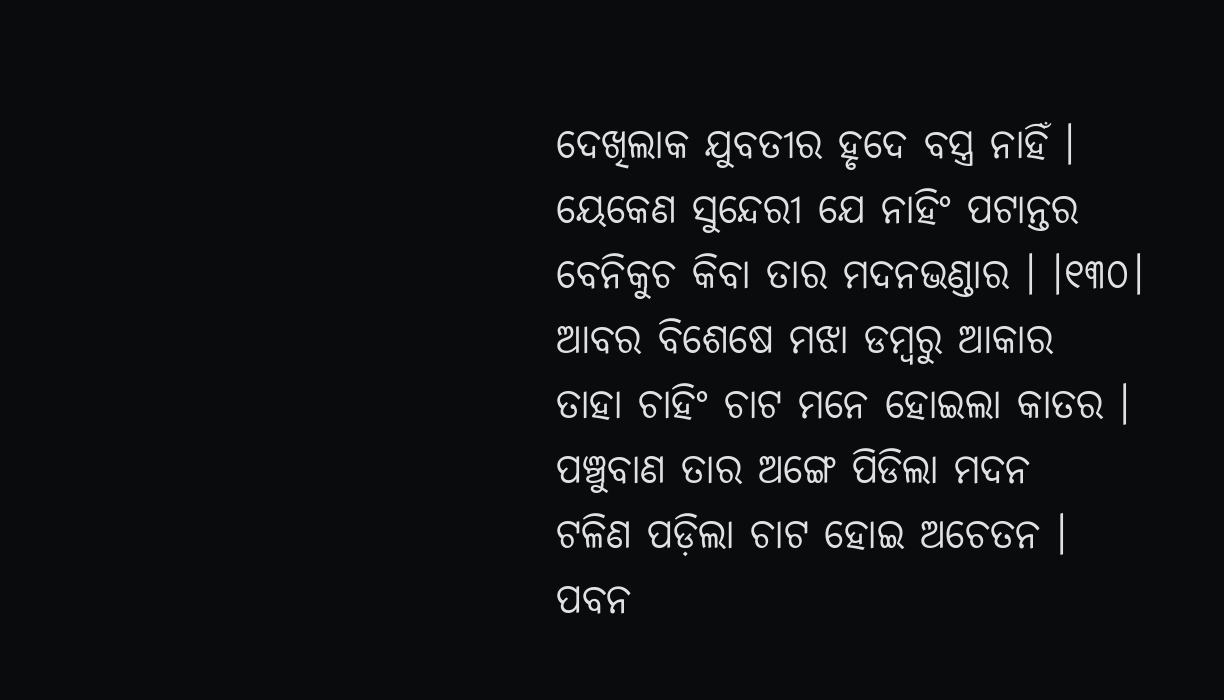ଦେଖିଲାକ ଯୁବତୀର ହୃଦେ ବସ୍ତ୍ର ନାହିଁ ।
ୟେକେଣ ସୁନ୍ଦେରୀ ଯେ ନାହିଂ ପଟାନ୍ତର
ବେନିକୁଚ କିବା ତାର ମଦନଭଣ୍ଡାର । ।୧୩୦।
ଆବର ବିଶେଷେ ମଝା ଡମ୍ବରୁ ଆକାର
ତାହା ଚାହିଂ ଚାଟ ମନେ ହୋଇଲା କାତର ।
ପଞ୍ଚୁବାଣ ତାର ଅଙ୍ଗେ ପିଡିଲା ମଦନ
ଟଳିଣ ପଡ଼ିଲା ଚାଟ ହୋଇ ଅଚେତନ ।
ପବନ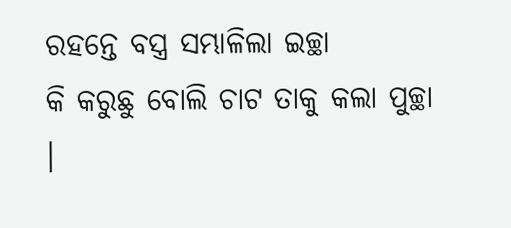ରହନ୍ତେ ବସ୍ତ୍ର ସମ୍ଭାଳିଲା ଇଚ୍ଛା
କି କରୁଛୁ ବୋଲି ଚାଟ ତାକୁ କଲା ପୁଚ୍ଛା ।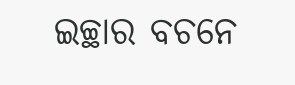ଇଚ୍ଛାର ବଚନେ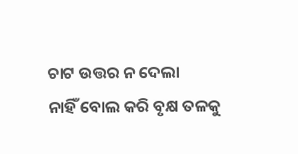ଚାଟ ଉତ୍ତର ନ ଦେଲା
ନାହିଁ ବୋଲ କରି ବୃକ୍ଷ ତଳକୁ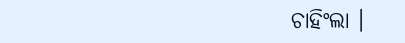ଚାହିଂଲା ।